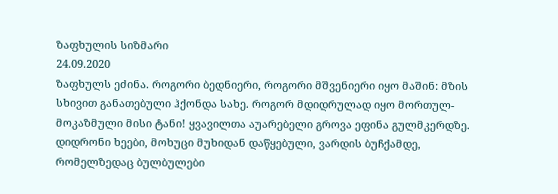ზაფხულის სიზმარი
24.09.2020
ზაფხულს ეძინა. როგორი ბედნიერი, როგორი მშვენიერი იყო მაშინ: მზის სხივით განათებული ჰქონდა სახე. როგორ მდიდრულად იყო მორთულ-მოკაზმული მისი ტანი! ყვავილთა აუარებელი გროვა ეფინა გულმკერდზე.
დიდრონი ხეები, მოხუცი მუხიდან დაწყებული, ვარდის ბუჩქამდე, რომელზედაც ბულბულები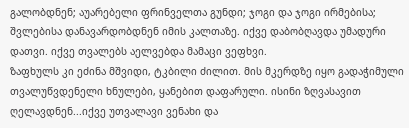გალობდნენ; აუარებელი ფრინველთა გუნდი; ჯოგი და ჯოგი ირმებისა; შვლებისა დანავარდობდნენ იმის კალთაზე. იქვე დაბობღავდა უმადური დათვი. იქვე თვალებს აელვებდა მამაცი ვეფხვი.
ზაფხულს კი ეძინა მშვიდი, ტკბილი ძილით. მის მკერდზე იყო გადაჭიმული თვალუწვდენელი ხნულები, ყანებით დაფარული. ისინი ზღვასავით ღელავდნენ...იქვე უთვალავი ვენახი და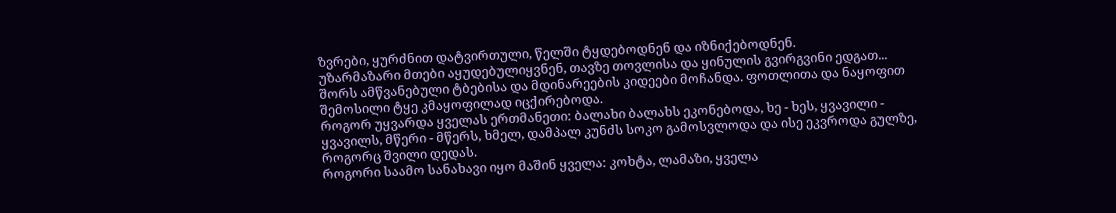ზვრები, ყურძნით დატვირთული, წელში ტყდებოდნენ და იზნიქებოდნენ.
უზარმაზარი მთები აყუდებულიყვნენ, თავზე თოვლისა და ყინულის გვირგვინი ედგათ... შორს ამწვანებული ტბებისა და მდინარეების კიდეები მოჩანდა. ფოთლითა და ნაყოფით შემოსილი ტყე კმაყოფილად იცქირებოდა.
როგორ უყვარდა ყველას ერთმანეთი: ბალახი ბალახს ეკონებოდა, ხე - ხეს, ყვავილი - ყვავილს, მწერი - მწერს, ხმელ, დამპალ კუნძს სოკო გამოსვლოდა და ისე ეკვროდა გულზე, როგორც შვილი დედას.
როგორი საამო სანახავი იყო მაშინ ყველა: კოხტა, ლამაზი, ყველა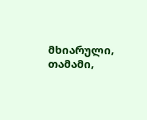მხიარული, თამამი,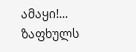ამაყი!...
ზაფხულს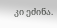კი ეძინა.